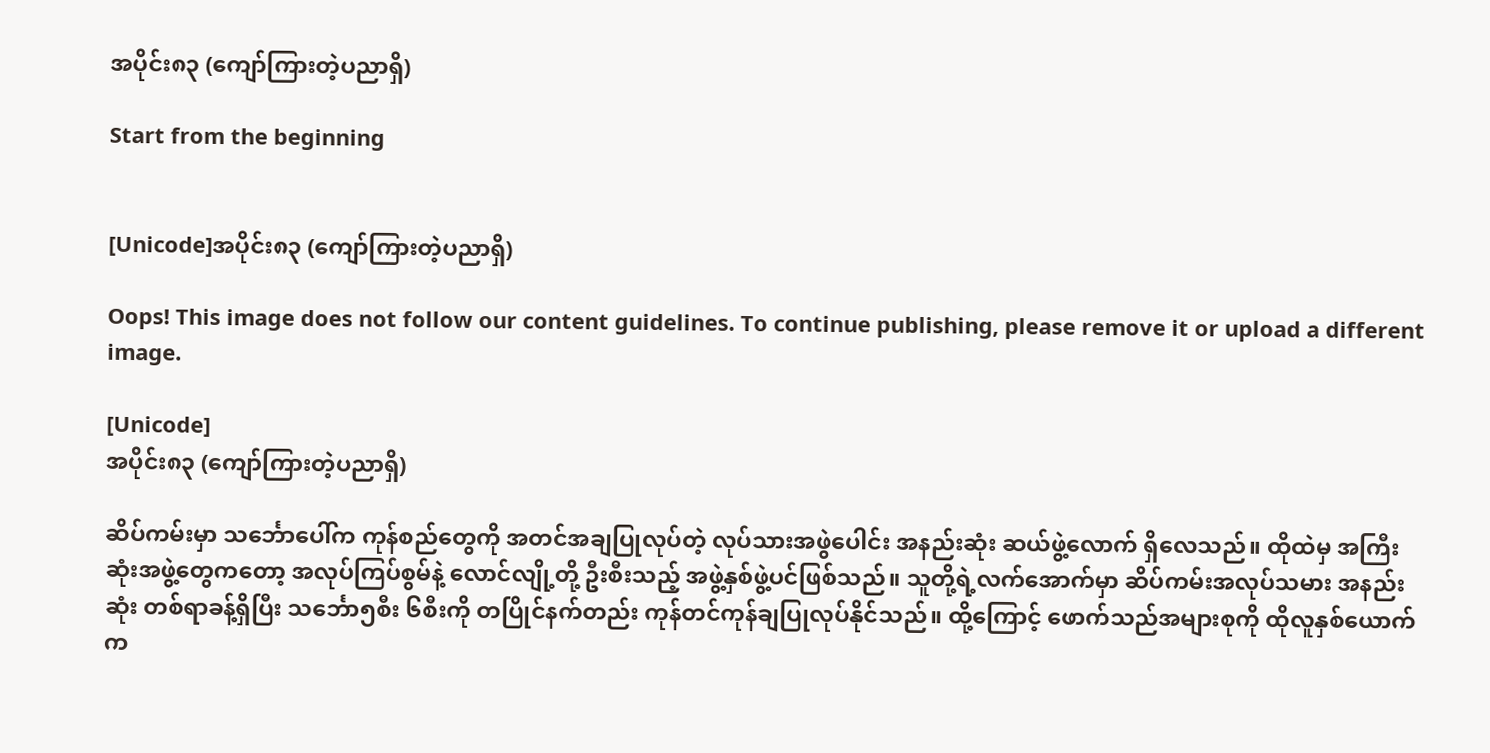အပိုင်း၈၃ (ကျော်ကြားတဲ့ပညာရှိ)

Start from the beginning


[Unicode]အပိုင်း၈၃ (ကျော်ကြားတဲ့ပညာရှိ)

Oops! This image does not follow our content guidelines. To continue publishing, please remove it or upload a different image.

[Unicode]
အပိုင်း၈၃ (ကျော်ကြားတဲ့ပညာရှိ)

ဆိပ်ကမ်းမှာ သင်္ဘောပေါ်က ကုန်စည်တွေကို အတင်အချပြုလုပ်တဲ့ လုပ်သားအဖွဲပေါင်း အနည်းဆုံး ဆယ်ဖွဲ့လောက် ရှိလေသည်။ ထိုထဲမှ အကြီးဆုံးအဖွဲ့တွေကတော့ အလုပ်ကြပ်စွမ်နဲ့ လောင်လျို့တို့ ဦးစီးသည့် အဖွဲ့နှစ်ဖွဲ့ပင်ဖြစ်သည်။ သူတို့ရဲ့လက်အောက်မှာ ဆိပ်ကမ်းအလုပ်သမား အနည်းဆုံး တစ်ရာခန့်ရှိပြီး သင်္ဘော၅စီး ၆စီးကို တပြိုင်နက်တည်း ကုန်တင်ကုန်ချပြုလုပ်နိုင်သည်။ ထို့ကြောင့် ဖောက်သည်အများစုကို ထိုလူနှစ်ယောက်က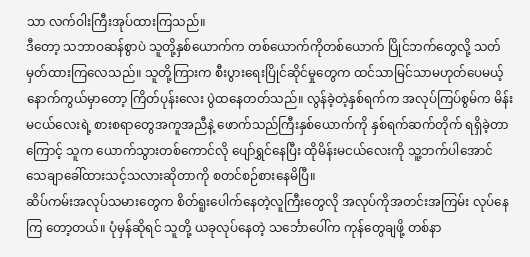သာ လက်ဝါးကြီးအုပ်ထားကြသည်။
ဒီတော့ သဘာဝဆန်စွာပဲ သူတို့နှစ်ယောက်က တစ်ယောက်ကိုတစ်ယောက် ပြိုင်ဘက်တွေလို့ သတ်မှတ်ထားကြလေသည်။ သူတို့ကြားက စီးပွားရေးပြိုင်ဆိုင်မှုတွေက ထင်သာမြင်သာမဟုတ်ပေမယ့် နောက်ကွယ်မှာတော့ ကြိတ်ပုန်းလေး ပွဲထနေတတ်သည်။ လွန်ခဲ့တဲ့နှစ်ရက်က အလုပ်ကြပ်စွမ်က မိန်းမငယ်လေးရဲ့ စားစရာတွေအကူအညီနဲ့ ဖောက်သည်ကြီးနှစ်ယောက်ကို နှစ်ရက်ဆက်တိုက် ရရှိခဲ့တာကြောင့် သူက ယောက်သွားတစ်ကောင်လို ပျော်ရွှင်နေပြီး ထိုမိန်းမငယ်လေးကို သူ့ဘက်ပါအောင် သေချာခေါ်ထားသင့်သလားဆိုတာကို စတင်စဉ်စားနေမိပြီ။
ဆိပ်ကမ်းအလုပ်သမားတွေက စိတ်ရူးပေါက်နေတဲ့လူကြီးတွေလို အလုပ်ကိုအတင်းအကြမ်း လုပ်နေကြ တော့တယ်။ ပုံမှန်ဆိုရင် သူတို့ ယခုလုပ်နေတဲ့ သင်္ဘောပေါ်က ကုန်တွေချဖို့ တစ်နာ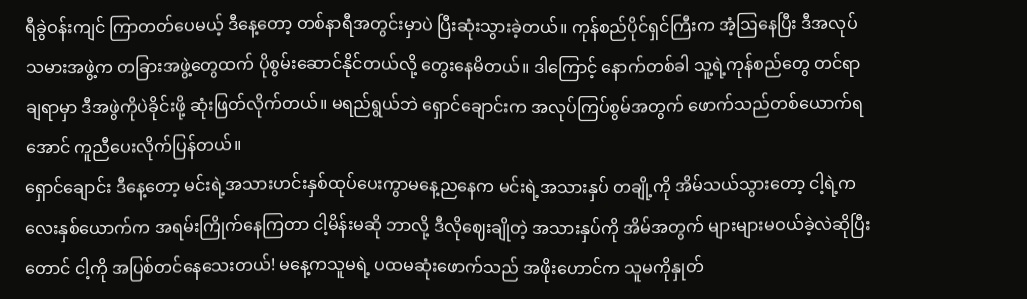ရီခွဲဝန်းကျင် ကြာတတ်ပေမယ့် ဒီနေ့တော့ တစ်နာရီအတွင်းမှာပဲ ပြီးဆုံးသွားခဲ့တယ်။ ကုန်စည်ပိုင်ရှင်ကြီးက အံ့ဩနေပြီး ဒီအလုပ်သမားအဖွဲ့က တခြားအဖွဲ့တွေထက် ပိုစွမ်းဆောင်နိုင်တယ်လို့ တွေးနေမိတယ်။ ဒါကြောင့် နောက်တစ်ခါ သူ့ရဲ့ကုန်စည်တွေ တင်ရာချရာမှာ ဒီအဖွဲကိုပဲခိုင်းဖို့ ဆုံးဖြတ်လိုက်တယ်။ မရည်ရွယ်ဘဲ ရှောင်ချောင်းက အလုပ်ကြပ်စွမ်အတွက် ဖောက်သည်တစ်ယောက်ရအောင် ကူညီပေးလိုက်ပြန်တယ်။
ရှောင်ချောင်း ဒီနေ့တော့ မင်းရဲ့အသားဟင်းနှစ်ထုပ်ပေးကွာမနေ့ညနေက မင်းရဲ့အသားနှပ် တချို့ကို အိမ်သယ်သွားတော့ ငါ့ရဲ့ကလေးနှစ်ယောက်က အရမ်းကြိုက်နေကြတာ ငါ့မိန်းမဆို ဘာလို့ ဒီလိုဈေးချိုတဲ့ အသားနှပ်ကို အိမ်အတွက် များများမဝယ်ခဲ့လဲဆိုပြီးတောင် ငါ့ကို အပြစ်တင်နေသေးတယ်! မနေ့ကသူမရဲ့ ပထမဆုံးဖောက်သည် အဖိုးဟောင်က သူမကိုနှုတ်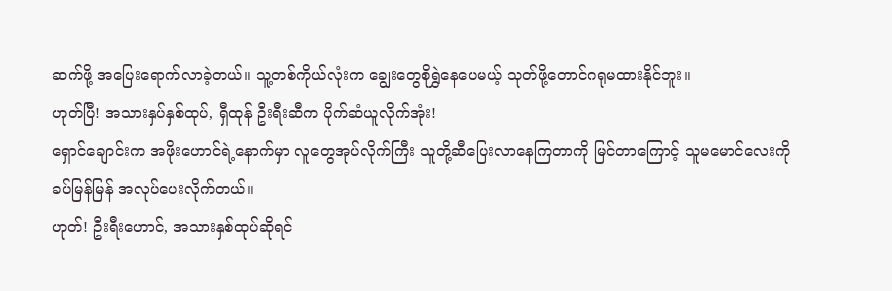ဆက်ဖို့ အပြေးရောက်လာခဲ့တယ်။ သူ့တစ်ကိုယ်လုံးက ချွေးတွေစိုရွှဲနေပေမယ့် သုတ်ဖို့တောင်ဂရုမထားနိုင်ဘူး။
ဟုတ်ပြီ! အသားနှပ်နှစ်ထုပ်, ရှီထုန် ဦးရီးဆီက ပိုက်ဆံယူလိုက်အုံး!
ရှောင်ချောင်းက အဖိုးဟောင်ရဲ့နောက်မှာ လူတွေအုပ်လိုက်ကြီး သူတို့ဆီပြေးလာနေကြတာကို မြင်တာကြောင့် သူမမောင်လေးကို ခပ်မြန်မြန် အလုပ်ပေးလိုက်တယ်။
ဟုတ်! ဦးရီးဟောင်, အသားနှစ်ထုပ်ဆိုရင်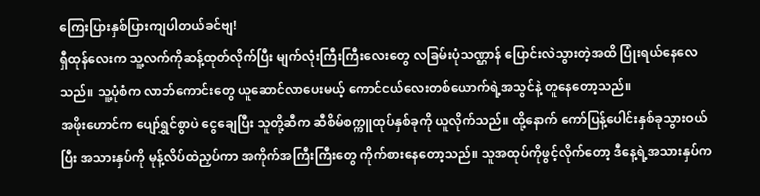ကြေးပြားနှစ်ပြားကျပါတယ်ခင်ဗျ!
ရှီထုန်လေးက သူ့လက်ကိုဆန့်ထုတ်လိုက်ပြီး မျက်လုံးကြီးကြီးလေးတွေ လခြမ်းပုံသဏ္ဌာန် ပြောင်းလဲသွားတဲ့အထိ ပြုံးရယ်နေလေသည်။ သူ့ပုံစံက လာဘ်ကောင်းတွေ ယူဆောင်လာပေးမယ့် ကောင်ငယ်လေးတစ်ယောက်ရဲ့အသွင်နဲ့ တူနေတော့သည်။
အဖိုးဟောင်က ပျော်ရွှင်စွာပဲ ငွေချေပြီး သူတို့ဆီက ဆီစိမ်စက္ကူထုပ်နှစ်ခုကို ယူလိုက်သည်။ ထို့နောက် ကော်ပြန့်ပေါင်းနှစ်ခုသွားဝယ်ပြီး အသားနှပ်ကို မုန့်လိပ်ထဲညှပ်ကာ အကိုက်အကြီးကြီးတွေ ကိုက်စားနေတော့သည်။ သူအထုပ်ကိုဖွင့်လိုက်တော့ ဒီနေ့ရဲ့အသားနှပ်က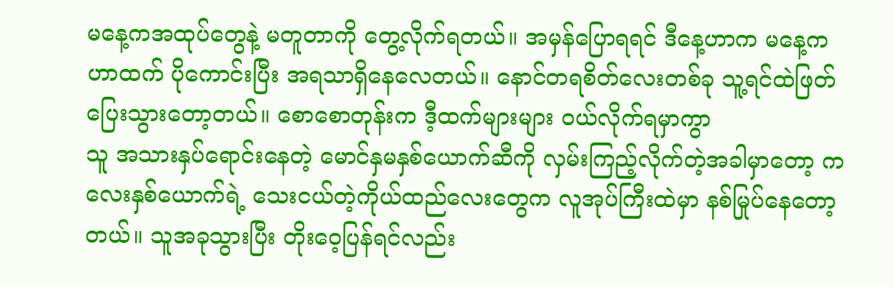မနေ့ကအထုပ်တွေနဲ့ မတူတာကို တွေ့လိုက်ရတယ်။ အမှန်ပြောရရင် ဒီနေ့ဟာက မနေ့ကဟာထက် ပိုကောင်းပြီး အရသာရှိနေလေတယ်။ နောင်တရစိတ်လေးတစ်ခု သူ့ရင်ထဲဖြတ်ပြေးသွားတော့တယ်။ စောစောတုန်းက ဒီ့ထက်များများ ဝယ်လိုက်ရမှာကွာ
သူ အသားနှပ်ရောင်းနေတဲ့ မောင်နှမနှစ်ယောက်ဆီကို လှမ်းကြည့်လိုက်တဲ့အခါမှာတော့ ကလေးနှစ်ယောက်ရဲ့ သေးငယ်တဲ့ကိုယ်ထည်လေးတွေက လူအုပ်ကြီးထဲမှာ နစ်မြုပ်နေတော့တယ်။ သူအခုသွားပြီး တိုးဝေ့ပြန်ရင်လည်း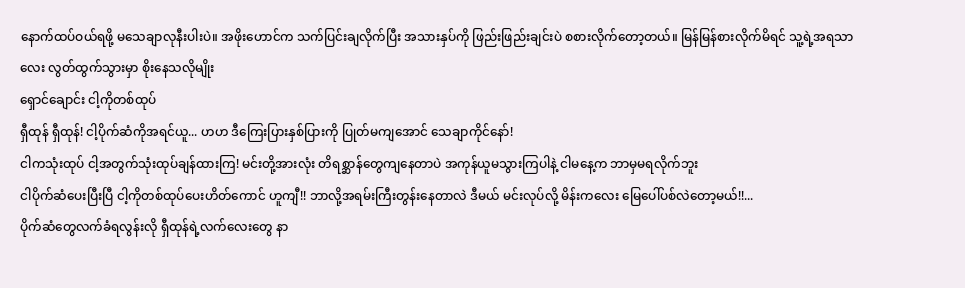နောက်ထပ်ဝယ်ရဖို့ မသေချာလုနီးပါးပဲ။ အဖိုးဟောင်က သက်ပြင်းချလိုက်ပြီး အသားနှပ်ကို ဖြည်းဖြည်းချင်းပဲ စစားလိုက်တော့တယ်။ မြန်မြန်စားလိုက်မိရင် သူ့ရဲ့အရသာလေး လွတ်ထွက်သွားမှာ စိုးနေသလိုမျိုး
ရှောင်ချောင်း ငါ့ကိုတစ်ထုပ်
ရှီထုန် ရှီထုန်! ငါ့ပိုက်ဆံကိုအရင်ယူ... ဟဟ ဒီကြေးပြားနှစ်ပြားကို ပြုတ်မကျအောင် သေချာကိုင်နော်!
ငါကသုံးထုပ် ငါ့အတွက်သုံးထုပ်ချန်ထားကြ! မင်းတို့အားလုံး တိရစ္ဆာန်တွေကျနေတာပဲ အကုန်ယူမသွားကြပါနဲ့ ငါမနေ့က ဘာမှမရလိုက်ဘူး
ငါပိုက်ဆံပေးပြီးပြီ ငါ့ကိုတစ်ထုပ်ပေးဟိတ်ကောင် ဟူကျီ!! ဘာလို့အရမ်းကြီးတွန်းနေတာလဲ ဒီမယ် မင်းလုပ်လို့ မိန်းကလေး မြေပေါ်ပစ်လဲတော့မယ်!!...
ပိုက်ဆံတွေလက်ခံရလွန်းလို ရှီထုန်ရဲ့လက်လေးတွေ နာ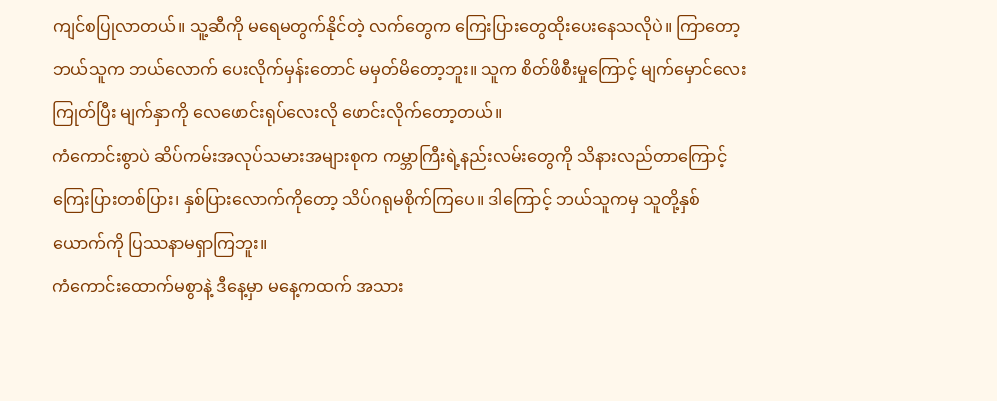ကျင်စပြုလာတယ်။ သူ့ဆီကို မရေမတွက်နိုင်တဲ့ လက်တွေက ကြေးပြားတွေထိုးပေးနေသလိုပဲ။ ကြာတော့ ဘယ်သူက ဘယ်လောက် ပေးလိုက်မှန်းတောင် မမှတ်မိတော့ဘူး။ သူက စိတ်ဖိစီးမှုကြောင့် မျက်မှောင်လေးကြုတ်ပြီး မျက်နှာကို လေဖောင်းရုပ်လေးလို ဖောင်းလိုက်တော့တယ်။
ကံကောင်းစွာပဲ ဆိပ်ကမ်းအလုပ်သမားအများစုက ကမ္ဘာကြီးရဲ့နည်းလမ်းတွေကို သိနားလည်တာကြောင့် ကြေးပြားတစ်ပြား၊ နှစ်ပြားလောက်ကိုတော့ သိပ်ဂရုမစိုက်ကြပေ။ ဒါကြောင့် ဘယ်သူကမှ သူတို့နှစ်ယောက်ကို ပြဿနာမရှာကြဘူး။
ကံကောင်းထောက်မစွာနဲ့ ဒီနေ့မှာ မနေ့ကထက် အသား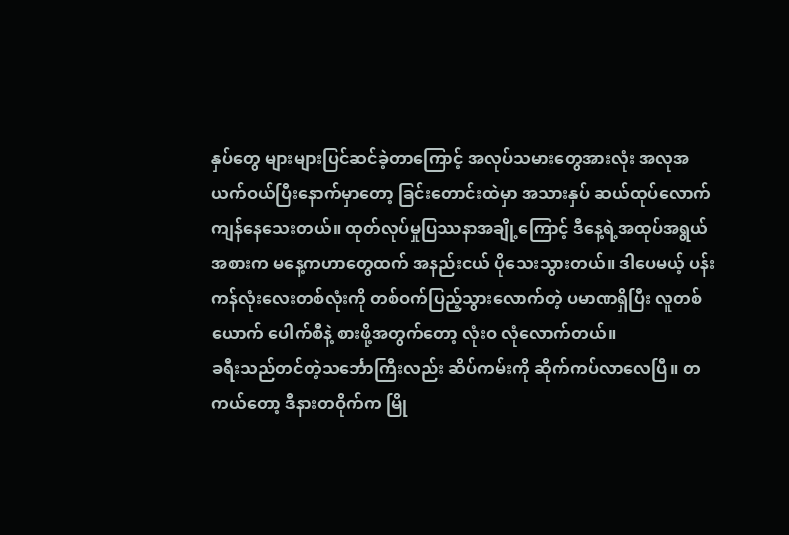နှပ်တွေ များများပြင်ဆင်ခဲ့တာကြောင့် အလုပ်သမားတွေအားလုံး အလုအယက်ဝယ်ပြီးနောက်မှာတော့ ခြင်းတောင်းထဲမှာ အသားနှပ် ဆယ်ထုပ်လောက် ကျန်နေသေးတယ်။ ထုတ်လုပ်မှုပြဿနာအချို့ကြောင့် ဒီနေ့ရဲ့အထုပ်အရွယ်အစားက မနေ့ကဟာတွေထက် အနည်းငယ် ပိုသေးသွားတယ်။ ဒါပေမယ့် ပန်းကန်လုံးလေးတစ်လုံးကို တစ်ဝက်ပြည့်သွားလောက်တဲ့ ပမာဏရှိပြီး လူတစ်ယောက် ပေါက်စီနဲ့ စားဖို့အတွက်တော့ လုံးဝ လုံလောက်တယ်။
ခရီးသည်တင်တဲ့သင်္ဘောကြီးလည်း ဆိပ်ကမ်းကို ဆိုက်ကပ်လာလေပြီ။ တကယ်တော့ ဒီနားတဝိုက်က မြို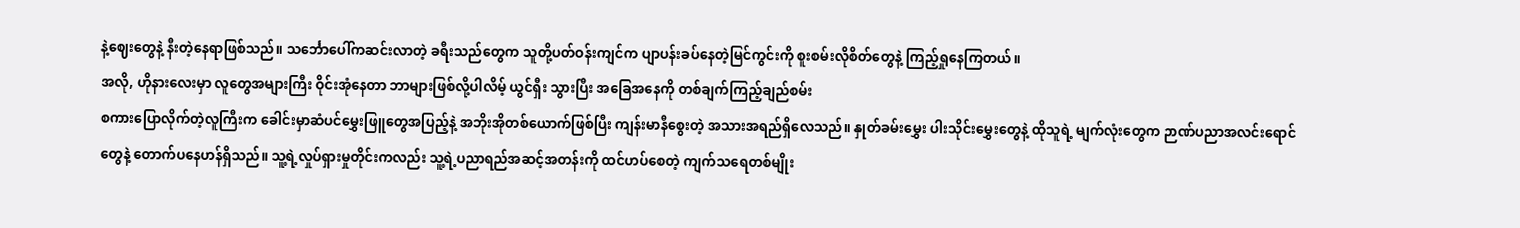နဲ့ဈေးတွေနဲ့ နီးတဲ့နေရာဖြစ်သည်။ သင်္ဘောပေါ်ကဆင်းလာတဲ့ ခရီးသည်တွေက သူတို့ပတ်ဝန်းကျင်က ပျာပန်းခပ်နေတဲ့မြင်ကွင်းကို စူးစမ်းလိုစိတ်တွေနဲ့ ကြည့်ရှုနေကြတယ်။
အလို, ဟိုနားလေးမှာ လူတွေအများကြီး ဝိုင်းအုံနေတာ ဘာများဖြစ်လို့ပါလိမ့် ယွင်ရှီး သွားပြီး အခြေအနေကို တစ်ချက်ကြည့်ချည်စမ်း
စကားပြောလိုက်တဲ့လူကြီးက ခေါင်းမှာဆံပင်မွှေးဖြူတွေအပြည့်နဲ့ အဘိုးအိုတစ်ယောက်ဖြစ်ပြီး ကျန်းမာနီစွေးတဲ့ အသားအရည်ရှိလေသည်။ နှုတ်ခမ်းမွှေး ပါးသိုင်းမွှေးတွေနဲ့ ထိုသူရဲ့ မျက်လုံးတွေက ဉာဏ်ပညာအလင်းရောင်တွေနဲ့ တောက်ပနေဟန်ရှိသည်။ သူ့ရဲ့လှုပ်ရှားမှုတိုင်းကလည်း သူ့ရဲ့ပညာရည်အဆင့်အတန်းကို ထင်ဟပ်စေတဲ့ ကျက်သရေတစ်မျိုး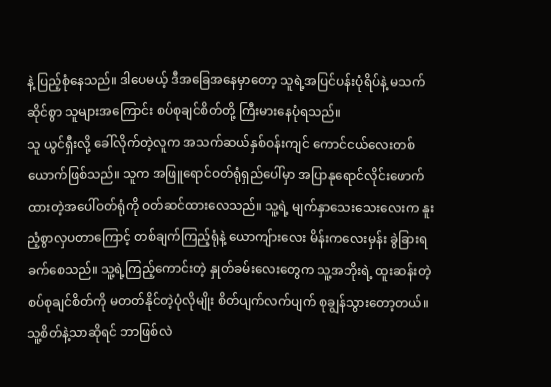နဲ့ ပြည့်စုံနေသည်။ ဒါပေမယ့် ဒီအခြေအနေမှာတော့ သူရဲ့အပြင်ပန်းပုံရိပ်နဲ့ မသက်ဆိုင်စွာ သူများအကြောင်း စပ်စုချင်စိတ်တို့ ကြီးမားနေပုံရသည်။
သူ ယွင်ရှီးလို့ ခေါ်လိုက်တဲ့လူက အသက်ဆယ်နှစ်ဝန်းကျင် ကောင်ငယ်လေးတစ်ယောက်ဖြစ်သည်။ သူက အဖြူရောင်ဝတ်ရုံရှည်ပေါ်မှာ အပြာနုရောင်လိုင်းဖောက်ထားတဲ့အပေါ်ဝတ်ရုံကို ဝတ်ဆင်ထားလေသည်။ သူ့ရဲ့ မျက်နှာသေးသေးလေးက နူးညံ့စွာလှပတာကြောင့် တစ်ချက်ကြည့်ရုံနဲ့ ယောကျ်ားလေး မိန်းကလေးမှန်း ခွဲခြားရခက်စေသည်။ သူ့ရဲ့ကြည့်ကောင်းတဲ့ နှုတ်ခမ်းလေးတွေက သူ့အဘိုးရဲ့ ထူးဆန်းတဲ့ စပ်စုချင်စိတ်ကို မတတ်နိုင်တဲ့ပုံလိုမျိုး စိတ်ပျက်လက်ပျက် စုချွန်သွားတော့တယ်။
သူ့စိတ်နဲ့သာဆိုရင် ဘာဖြစ်လဲ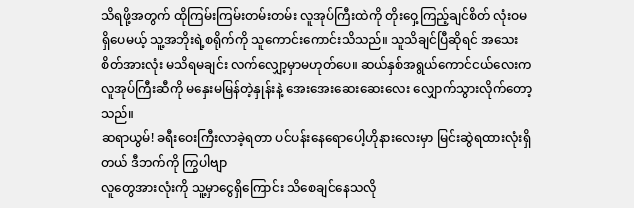သိရဖို့အတွက် ထိုကြမ်းကြမ်းတမ်းတမ်း လူအုပ်ကြီးထဲကို တိုးဝှေ့ကြည့်ချင်စိတ် လုံးဝမရှိပေမယ့် သူ့အဘိုးရဲ့စရိုက်ကို သူကောင်းကောင်းသိသည်။ သူသိချင်ပြီဆိုရင် အသေးစိတ်အားလုံး မသိရမချင်း လက်လျှော့မှာမဟုတ်ပေ။ ဆယ်နှစ်အရွယ်ကောင်ငယ်လေးက လူအုပ်ကြီးဆီကို မနှေးမမြန်တဲ့နှုန်းနဲ့ အေးအေးဆေးဆေးလေး လျှောက်သွားလိုက်တော့သည်။
ဆရာယွမ်! ခရီးဝေးကြီးလာခဲ့ရတာ ပင်ပန်းနေရောပေါ့ဟိုနားလေးမှာ မြင်းဆွဲရထားလုံးရှိတယ် ဒီဘက်ကို ကြွပါဗျာ
လူတွေအားလုံးကို သူ့မှာငွေရှိကြောင်း သိစေချင်နေသလို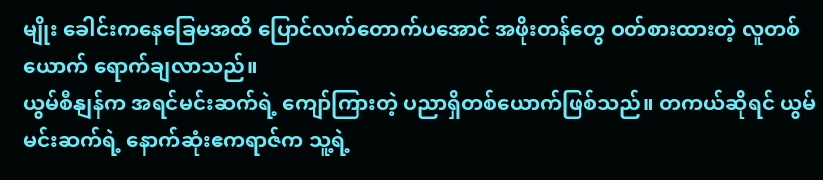မျိုး ခေါင်းကနေခြေမအထိ ပြောင်လက်တောက်ပအောင် အဖိုးတန်တွေ ဝတ်စားထားတဲ့ လူတစ်ယောက် ရောက်ချလာသည်။
ယွမ်စီနျန်က အရင်မင်းဆက်ရဲ့ ကျော်ကြားတဲ့ ပညာရှိတစ်ယောက်ဖြစ်သည်။ တကယ်ဆိုရင် ယွမ်မင်းဆက်ရဲ့ နောက်ဆုံးဧကရာဇ်က သူ့ရဲ့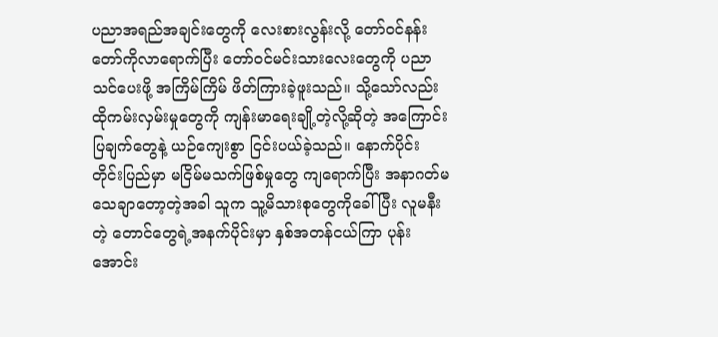ပညာအရည်အချင်းတွေကို လေးစားလွန်းလို့ တော်ဝင်နန်းတော်ကိုလာရောက်ပြီး တော်ဝင်မင်းသားလေးတွေကို ပညာသင်ပေးဖို့ အကြိမ်ကြိမ် ဖိတ်ကြားခဲ့ဖူးသည်။ သို့သော်လည်း ထိုကမ်းလှမ်းမှုတွေကို ကျန်းမာရေးချို့တဲ့လို့ဆိုတဲ့ အကြောင်းပြချက်တွေနဲ့ ယဉ်ကျေးစွာ ငြင်းပယ်ခဲ့သည်။ နောက်ပိုင်း တိုင်းပြည်မှာ မငြိမ်မသက်ဖြစ်မှုတွေ ကျရောက်ပြီး အနာဂတ်မသေချာတော့တဲ့အခါ သူက သူ့မိသားစုတွေကိုခေါ်ပြီး လူမနီးတဲ့ တောင်တွေရဲ့အနက်ပိုင်းမှာ နှစ်အတန်ငယ်ကြာ ပုန်းအောင်း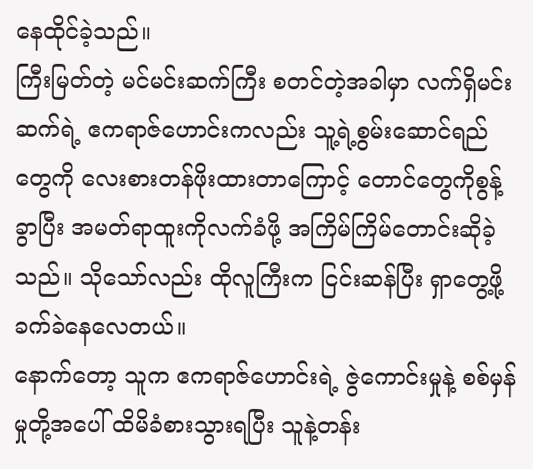နေထိုင်ခဲ့သည်။
ကြီးမြတ်တဲ့ မင်မင်းဆက်ကြီး စတင်တဲ့အခါမှာ လက်ရှိမင်းဆက်ရဲ့ ဧကရာဇ်ဟောင်းကလည်း သူ့ရဲ့စွမ်းဆောင်ရည်တွေကို လေးစားတန်ဖိုးထားတာကြောင့် တောင်တွေကိုစွန့်ခွာပြီး အမတ်ရာထူးကိုလက်ခံဖို့ အကြိမ်ကြိမ်တောင်းဆိုခဲ့သည်။ သိုသော်လည်း ထိုလူကြီးက ငြင်းဆန်ပြီး ရှာတွေ့ဖို့ ခက်ခဲနေလေတယ်။
နောက်တော့ သူက ဧကရာဇ်ဟောင်းရဲ့ ဇွဲကောင်းမှုနဲ့ စစ်မှန်မှုတို့အပေါ် ထိမိခံစားသွားရပြီး သူနဲ့တန်း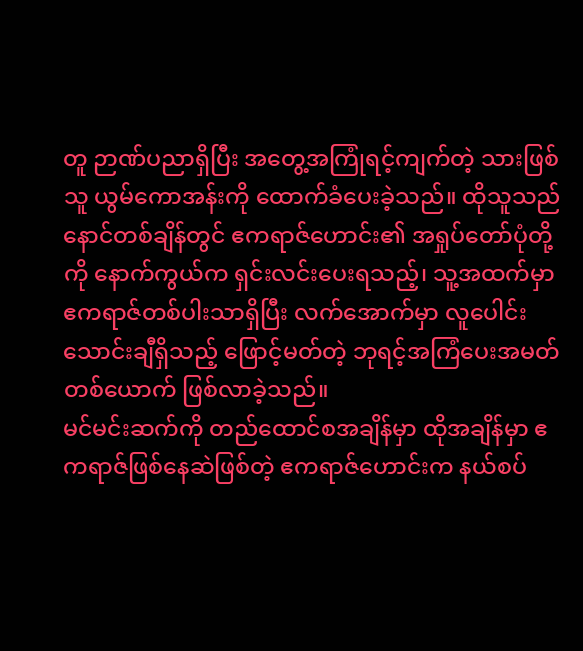တူ ဉာဏ်ပညာရှိပြီး အတွေ့အကြုံရင့်ကျက်တဲ့ သားဖြစ်သူ ယွမ်ကောအန်းကို ထောက်ခံပေးခဲ့သည်။ ထိုသူသည် နောင်တစ်ချိန်တွင် ဧကရာဇ်ဟောင်း၏ အရှုပ်တော်ပုံတို့ကို နောက်ကွယ်က ရှင်းလင်းပေးရသည့်၊ သူ့အထက်မှာ ဧကရာဇ်တစ်ပါးသာရှိပြီး လက်အောက်မှာ လူပေါင်းသောင်းချီရှိသည့် ဖြောင့်မတ်တဲ့ ဘုရင့်အကြံပေးအမတ်တစ်ယောက် ဖြစ်လာခဲ့သည်။
မင်မင်းဆက်ကို တည်ထောင်စအချိန်မှာ ထိုအချိန်မှာ ဧကရာဇ်ဖြစ်နေဆဲဖြစ်တဲ့ ဧကရာဇ်ဟောင်းက နယ်စပ်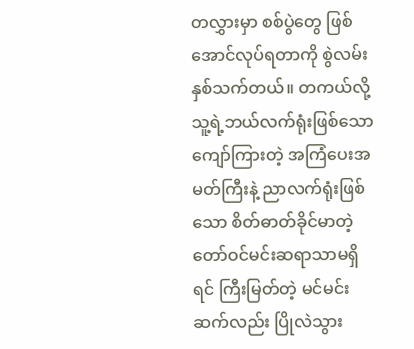တလွှားမှာ စစ်ပွဲတွေ ဖြစ်အောင်လုပ်ရတာကို စွဲလမ်းနှစ်သက်တယ်။ တကယ်လို့ သူ့ရဲ့ဘယ်လက်ရုံးဖြစ်သော ကျော်ကြားတဲ့ အကြံပေးအမတ်ကြီးနဲ့ ညာလက်ရုံးဖြစ်သော စိတ်ဓာတ်ခိုင်မာတဲ့ တော်ဝင်မင်းဆရာသာမရှိရင် ကြီးမြတ်တဲ့ မင်မင်းဆက်လည်း ပြိုလဲသွား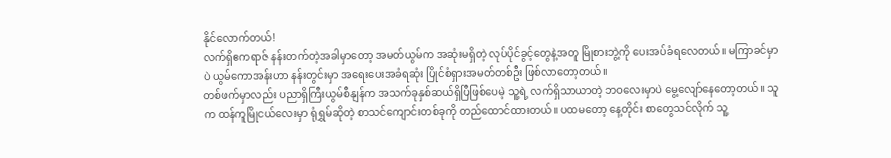နိုင်လောက်တယ်!
လက်ရှိဧကရာဇ် နန်းတက်တဲ့အခါမှာတော့ အမတ်ယွမ်က အဆုံးမရှိတဲ့ လုပ်ပိုင်ခွင့်တွေနဲ့အတူ မြိုစားဘွဲ့ကို ပေးအပ်ခံရလေတယ်။ မကြာခင်မှာပဲ ယွမ်ကောအန်းဟာ နန်းတွင်းမှာ အရေးပေးအခံရဆုံး ပြိုင်စံရှားအမတ်တစ်ဦး ဖြစ်လာတော့တယ်။
တစ်ဖက်မှာလည်း ပညာရှိကြီးယွမ်စီနျန်က အသက်ခုနှစ်ဆယ်ရှိပြီဖြစ်ပေမဲ့ သူ့ရဲ့ လက်ရှိသာယာတဲ့ ဘဝလေးမှာပဲ မွေ့လျော်နေတော့တယ်။ သူက ထန်ကူမြိုငယ်လေးမှာ ရုံရွှမ်ဆိုတဲ့ စာသင်ကျောင်းတစ်ခုကို တည်ထောင်ထားတယ်။ ပထမတော့ နေ့တိုင်း စာတွေသင်လိုက် သူ့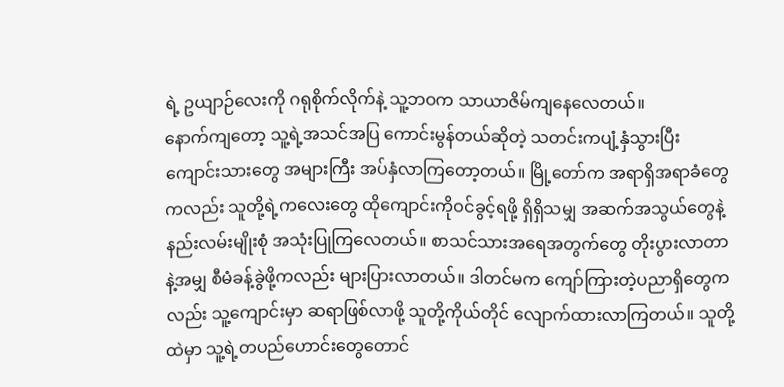ရဲ့ ဥယျာဉ်လေးကို ဂရုစိုက်လိုက်နဲ့ သူ့ဘဝက သာယာဇိမ်ကျနေလေတယ်။
နောက်ကျတော့ သူ့ရဲ့အသင်အပြ ကောင်းမွန်တယ်ဆိုတဲ့ သတင်းကပျံ့နှံသွားပြီး ကျောင်းသားတွေ အများကြီး အပ်နှံလာကြတော့တယ်။ မြို့တော်က အရာရှိအရာခံတွေကလည်း သူတို့ရဲ့ကလေးတွေ ထိုကျောင်းကိုဝင်ခွင့်ရဖို့ ရှိရှိသမျှ အဆက်အသွယ်တွေနဲ့ နည်းလမ်းမျိုးစုံ အသုံးပြုကြလေတယ်။ စာသင်သားအရေအတွက်တွေ တိုးပွားလာတာနဲ့အမျှ စီမံခန့်ခွဲဖို့ကလည်း များပြားလာတယ်။ ဒါတင်မက ကျော်ကြားတဲ့ပညာရှိတွေကလည်း သူ့ကျောင်းမှာ ဆရာဖြစ်လာဖို့ သူတို့ကိုယ်တိုင် လျောက်ထားလာကြတယ်။ သူတို့ထဲမှာ သူ့ရဲ့တပည်ဟောင်းတွေတောင်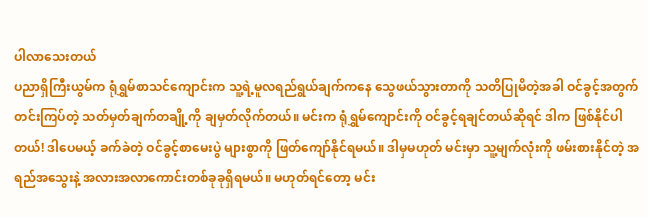ပါလာသေးတယ်
ပညာရှိကြီးယွမ်က ရုံရွှမ်စာသင်ကျောင်းက သူ့ရဲ့မူလရည်ရွယ်ချက်ကနေ သွေဖယ်သွားတာကို သတိပြုမိတဲ့အခါ ဝင်ခွင့်အတွက် တင်းကြပ်တဲ့ သတ်မှတ်ချက်တချို့ကို ချမှတ်လိုက်တယ်။ မင်းက ရုံရွှမ်ကျောင်းကို ဝင်ခွင့်ရချင်တယ်ဆိုရင် ဒါက ဖြစ်နိုင်ပါတယ်! ဒါပေမယ့် ခက်ခဲတဲ့ ဝင်ခွင့်စာမေးပွဲ များစွာကို ဖြတ်ကျော်နိုင်ရမယ်။ ဒါမှမဟုတ် မင်းမှာ သူ့မျက်လုံးကို ဖမ်းစားနိုင်တဲ့ အရည်အသွေးနဲ့ အလားအလာကောင်းတစ်ခုခုရှိရမယ်။ မဟုတ်ရင်တော့ မင်း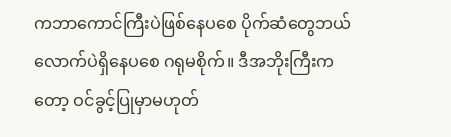ကဘာကောင်ကြီးပဲဖြစ်နေပစေ ပိုက်ဆံတွေဘယ်လောက်ပဲရှိနေပစေ ဂရုမစိုက်။ ဒီအဘိုးကြီးကတော့ ဝင်ခွင့်ပြုမှာမဟုတ်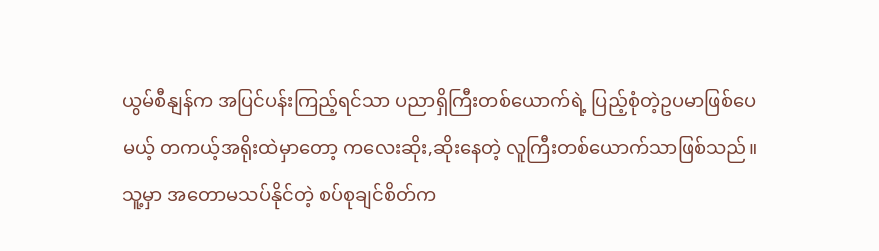ယွမ်စီနျန်က အပြင်ပန်းကြည့်ရင်သာ ပညာရှိကြီးတစ်ယောက်ရဲ့ ပြည့်စုံတဲ့ဥပမာဖြစ်ပေမယ့် တကယ့်အရိုးထဲမှာတော့ ကလေးဆိုး,ဆိုးနေတဲ့ လူကြီးတစ်ယောက်သာဖြစ်သည်။ သူ့မှာ အတောမသပ်နိုင်တဲ့ စပ်စုချင်စိတ်က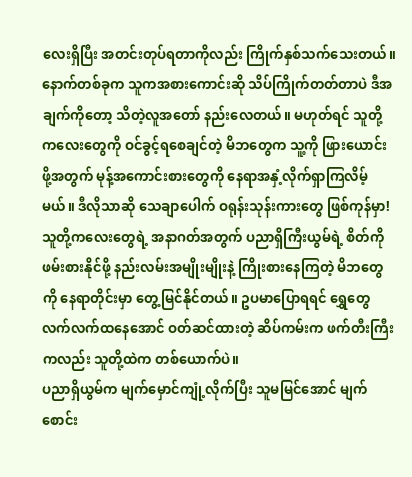လေးရှိပြီး အတင်းတုပ်ရတာကိုလည်း ကြိုက်နှစ်သက်သေးတယ်။ နောက်တစ်ခုက သူကအစားကောင်းဆို သိပ်ကြိုက်တတ်တာပဲ ဒီအချက်ကိုတော့ သိတဲ့လူအတော် နည်းလေတယ်။ မဟုတ်ရင် သူတို့ကလေးတွေကို ဝင်ခွင့်ရစေချင်တဲ့ မိဘတွေက သူ့ကို ဖြားယောင်းဖို့အတွက် မုန့်အကောင်းစားတွေကို နေရာအနှံ့လိုက်ရှာကြလိမ့်မယ်။ ဒီလိုသာဆို သေချာပေါက် ဝရုန်းသုန်းကားတွေ ဖြစ်ကုန်မှာ!
သူတို့ကလေးတွေရဲ့ အနာဂတ်အတွက် ပညာရှိကြီးယွမ်ရဲ့ စိတ်ကိုဖမ်းစားနိုင်ဖို့ နည်းလမ်းအမျိုးမျိုးနဲ့ ကြိုးစားနေကြတဲ့ မိဘတွေကို နေရာတိုင်းမှာ တွေ့မြင်နိုင်တယ်။ ဥပမာပြောရရင် ရွှေတွေ လက်လက်ထနေအောင် ဝတ်ဆင်ထားတဲ့ ဆိပ်ကမ်းက ဖက်တီးကြီးကလည်း သူတို့ထဲက တစ်ယောက်ပဲ။
ပညာရှိယွမ်က မျက်မှောင်ကျုံ့လိုက်ပြီး သူမမြင်အောင် မျက်စောင်း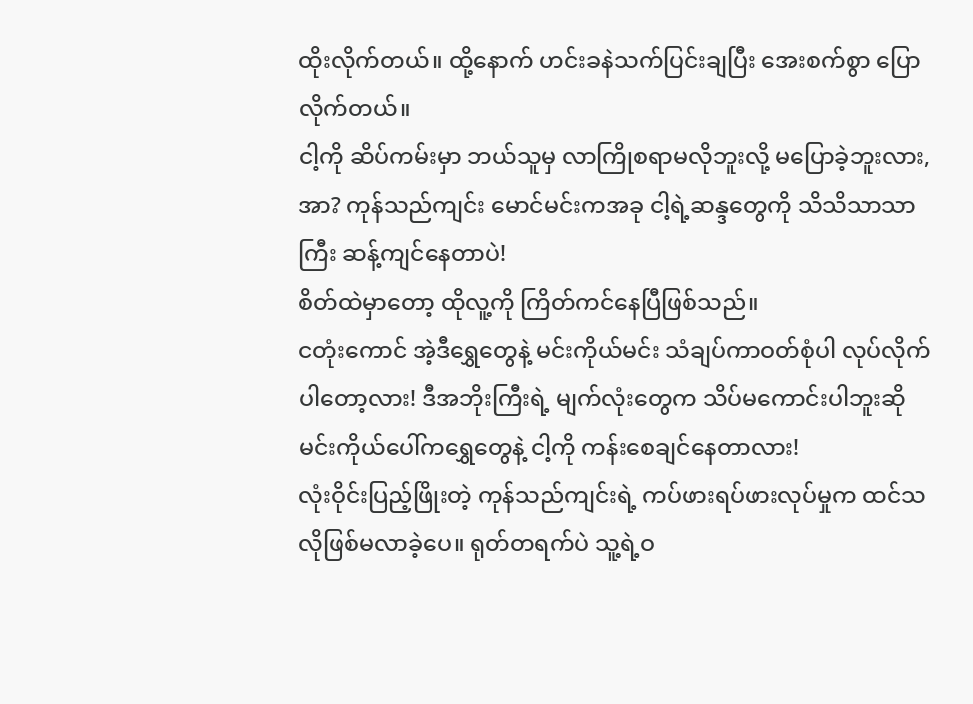ထိုးလိုက်တယ်။ ထို့နောက် ဟင်းခနဲသက်ပြင်းချပြီး အေးစက်စွာ ပြောလိုက်တယ်။
ငါ့ကို ဆိပ်ကမ်းမှာ ဘယ်သူမှ လာကြိုစရာမလိုဘူးလို့ မပြောခဲ့ဘူးလား, အာ? ကုန်သည်ကျင်း မောင်မင်းကအခု ငါ့ရဲ့ဆန္ဒတွေကို သိသိသာသာကြီး ဆန့်ကျင်နေတာပဲ!
စိတ်ထဲမှာတော့ ထိုလူ့ကို ကြိတ်ကင်နေပြီဖြစ်သည်။
ငတုံးကောင် အဲ့ဒီရွှေတွေနဲ့ မင်းကိုယ်မင်း သံချပ်ကာဝတ်စုံပါ လုပ်လိုက်ပါတော့လား! ဒီအဘိုးကြီးရဲ့ မျက်လုံးတွေက သိပ်မကောင်းပါဘူးဆို မင်းကိုယ်ပေါ်ကရွှေတွေနဲ့ ငါ့ကို ကန်းစေချင်နေတာလား!
လုံးဝိုင်းပြည့်ဖြိုးတဲ့ ကုန်သည်ကျင်းရဲ့ ကပ်ဖားရပ်ဖားလုပ်မှုက ထင်သလိုဖြစ်မလာခဲ့ပေ။ ရုတ်တရက်ပဲ သူ့ရဲ့ဝ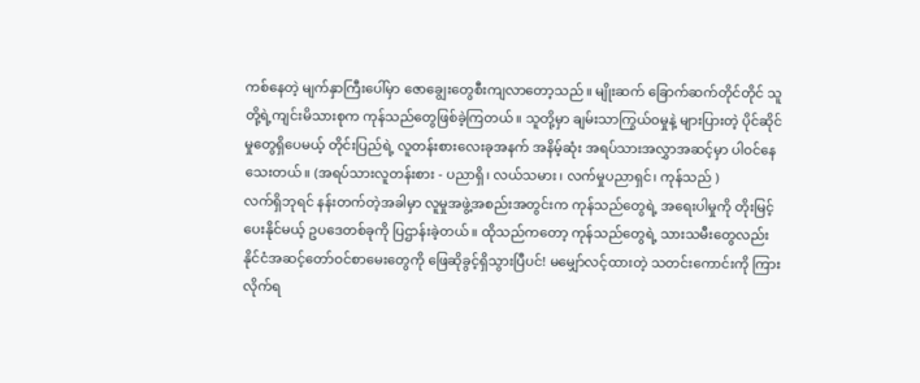ကစ်နေတဲ့ မျက်နှာကြီးပေါ်မှာ ဇောချွေးတွေစီးကျလာတော့သည်။ မျိုးဆက် ခြောက်ဆက်တိုင်တိုင် သူတို့ရဲ့ကျင်းမိသားစုက ကုန်သည်တွေဖြစ်ခဲ့ကြတယ်။ သူတို့မှာ ချမ်းသာကြွယ်ဝမှုနဲ့ များပြားတဲ့ ပိုင်ဆိုင်မှုတွေရှိပေမယ့် တိုင်းပြည်ရဲ့ လူတန်းစားလေးခုအနက် အနိမ့်ဆုံး အရပ်သားအလွှာအဆင့်မှာ ပါဝင်နေသေးတယ်။ (အရပ်သားလူတန်းစား - ပညာရှိ၊ လယ်သမား၊ လက်မှုပညာရှင်၊ ကုန်သည် )
လက်ရှိဘုရင် နန်းတက်တဲ့အခါမှာ လူမှုအဖွဲ့အစည်းအတွင်းက ကုန်သည်တွေရဲ့ အရေးပါမှုကို တိုးမြင့်ပေးနိုင်မယ့် ဥပဒေတစ်ခုကို ပြဌာန်းခဲ့တယ်။ ထိုသည်ကတော့ ကုန်သည်တွေရဲ့ သားသမီးတွေလည်း နိုင်ငံအဆင့်တော်ဝင်စာမေးတွေကို ဖြေဆိုခွင့်ရှိသွားပြီပင်! မမျှော်လင့်ထားတဲ့ သတင်းကောင်းကို ကြားလိုက်ရ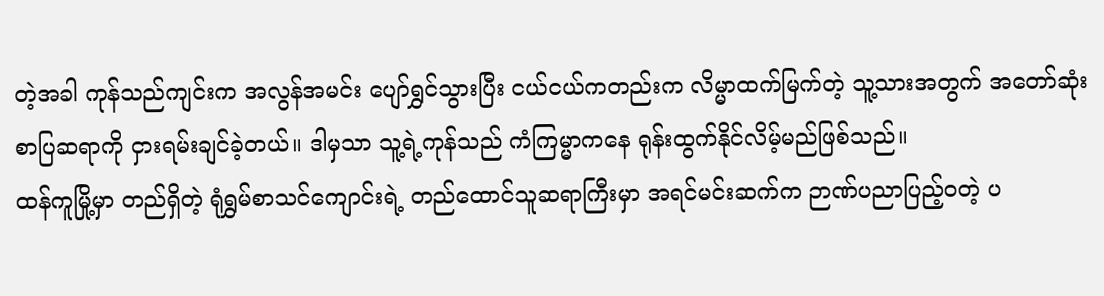တဲ့အခါ ကုန်သည်ကျင်းက အလွန်အမင်း ပျော်ရွှင်သွားပြီး ငယ်ငယ်ကတည်းက လိမ္မာထက်မြက်တဲ့ သူ့သားအတွက် အတော်ဆုံး စာပြဆရာကို ငှားရမ်းချင်ခဲ့တယ်။ ဒါမှသာ သူ့ရဲ့ကုန်သည် ကံကြမ္မာကနေ ရုန်းထွက်နိုင်လိမ့်မည်ဖြစ်သည်။
ထန်ကူမြို့မှာ တည်ရှိတဲ့ ရုံရွှမ်စာသင်ကျောင်းရဲ့ တည်ထောင်သူဆရာကြီးမှာ အရင်မင်းဆက်က ဉာဏ်ပညာပြည့်ဝတဲ့ ပ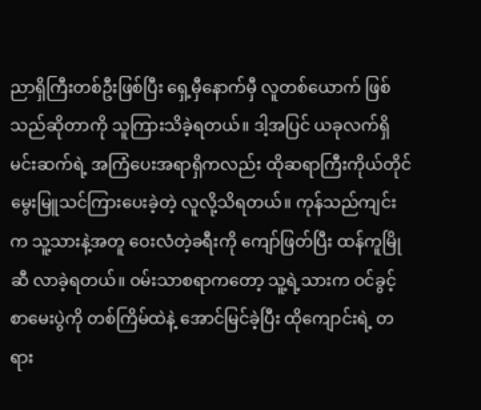ညာရှိကြီးတစ်ဦးဖြစ်ပြီး ရှေ့မှီနောက်မှီ လူတစ်ယောက် ဖြစ်သည်ဆိုတာကို သူကြားသိခဲ့ရတယ်။ ဒါ့အပြင် ယခုလက်ရှိမင်းဆက်ရဲ့ အကြံပေးအရာရှိကလည်း ထိုဆရာကြီးကိုယ်တိုင် မွေးမြူသင်ကြားပေးခဲ့တဲ့ လူလို့သိရတယ်။ ကုန်သည်ကျင်းက သူ့သားနဲ့အတူ ဝေးလံတဲ့ခရီးကို ကျော်ဖြတ်ပြီး ထန်ကူမြိုဆီ လာခဲ့ရတယ်။ ဝမ်းသာစရာကတော့ သူ့ရဲ့သားက ဝင်ခွင့်စာမေးပွဲကို တစ်ကြိမ်ထဲနဲ့ အောင်မြင်ခဲ့ပြီး ထိုကျောင်းရဲ့ တရား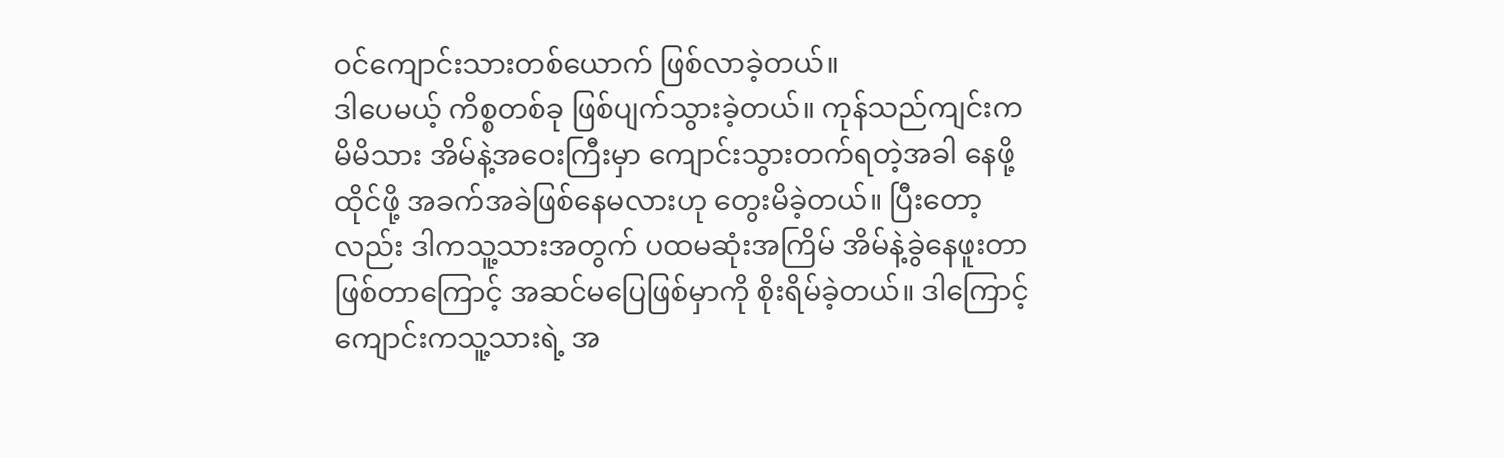ဝင်ကျောင်းသားတစ်ယောက် ဖြစ်လာခဲ့တယ်။
ဒါပေမယ့် ကိစ္စတစ်ခု ဖြစ်ပျက်သွားခဲ့တယ်။ ကုန်သည်ကျင်းက မိမိသား အိမ်နဲ့အဝေးကြီးမှာ ကျောင်းသွားတက်ရတဲ့အခါ နေဖို့ထိုင်ဖို့ အခက်အခဲဖြစ်နေမလားဟု တွေးမိခဲ့တယ်။ ပြီးတော့လည်း ဒါကသူ့သားအတွက် ပထမဆုံးအကြိမ် အိမ်နဲ့ခွဲနေဖူးတာဖြစ်တာကြောင့် အဆင်မပြေဖြစ်မှာကို စိုးရိမ်ခဲ့တယ်။ ဒါကြောင့် ကျောင်းကသူ့သားရဲ့ အ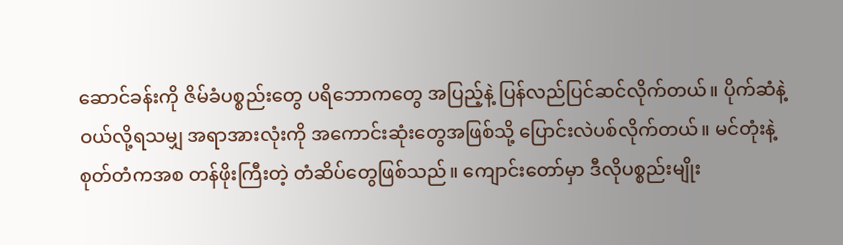ဆောင်ခန်းကို ဇိမ်ခံပစ္စည်းတွေ ပရိဘောကတွေ အပြည့်နဲ့ ပြန်လည်ပြင်ဆင်လိုက်တယ်။ ပိုက်ဆံနဲ့ဝယ်လို့ရသမျှ အရာအားလုံးကို အကောင်းဆုံးတွေအဖြစ်သို့ ပြောင်းလဲပစ်လိုက်တယ်။ မင်တုံးနဲ့ စုတ်တံကအစ တန်ဖိုးကြီးတဲ့ တံဆိပ်တွေဖြစ်သည်။ ကျောင်းတော်မှာ ဒီလိုပစ္စည်းမျိုး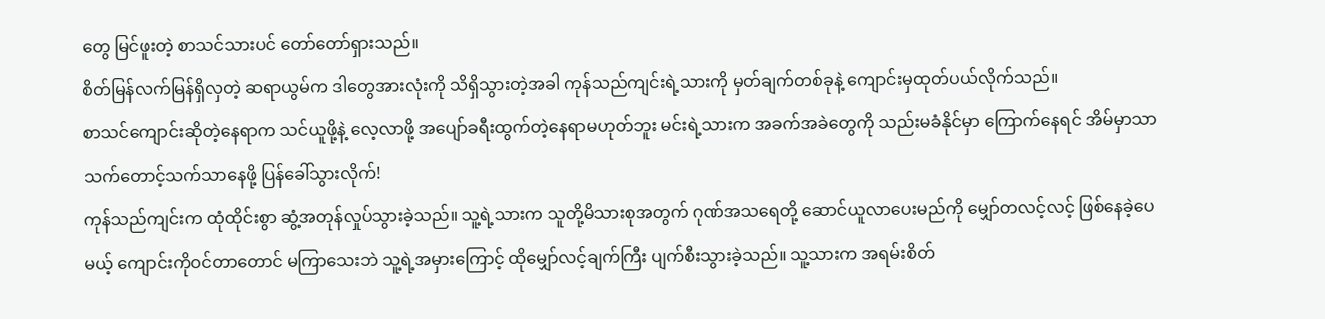တွေ မြင်ဖူးတဲ့ စာသင်သားပင် တော်တော်ရှားသည်။
စိတ်မြန်လက်မြန်ရှိလှတဲ့ ဆရာယွမ်က ဒါတွေအားလုံးကို သိရှိသွားတဲ့အခါ ကုန်သည်ကျင်းရဲ့သားကို မှတ်ချက်တစ်ခုနဲ့ ကျောင်းမှထုတ်ပယ်လိုက်သည်။
စာသင်ကျောင်းဆိုတဲ့နေရာက သင်ယူဖို့နဲ့ လေ့လာဖို့ အပျော်ခရီးထွက်တဲ့နေရာမဟုတ်ဘူး မင်းရဲ့သားက အခက်အခဲတွေကို သည်းမခံနိုင်မှာ ကြောက်နေရင် အိမ်မှာသာ သက်တောင့်သက်သာနေဖို့ ပြန်ခေါ်သွားလိုက်!
ကုန်သည်ကျင်းက ထုံထိုင်းစွာ ဆွံ့အတုန်လှုပ်သွားခဲ့သည်။ သူ့ရဲ့သားက သူတို့မိသားစုအတွက် ဂုဏ်အသရေတို့ ဆောင်ယူလာပေးမည်ကို မျှော်တလင့်လင့် ဖြစ်နေခဲ့ပေမယ့် ကျောင်းကိုဝင်တာတောင် မကြာသေးဘဲ သူ့ရဲ့အမှားကြောင့် ထိုမျှော်လင့်ချက်ကြီး ပျက်စီးသွားခဲ့သည်။ သူ့သားက အရမ်းစိတ်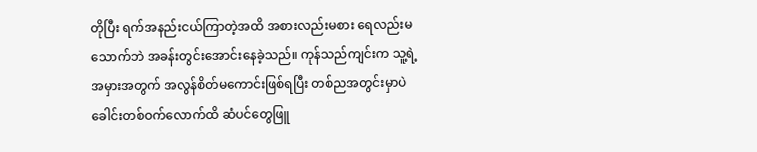တိုပြီး ရက်အနည်းငယ်ကြာတဲ့အထိ အစားလည်းမစား ရေလည်းမသောက်ဘဲ အခန်းတွင်းအောင်းနေခဲ့သည်။ ကုန်သည်ကျင်းက သူ့ရဲ့အမှားအတွက် အလွန်စိတ်မကောင်းဖြစ်ရပြီး တစ်ညအတွင်းမှာပဲ ခေါင်းတစ်ဝက်လောက်ထိ ဆံပင်တွေဖြူ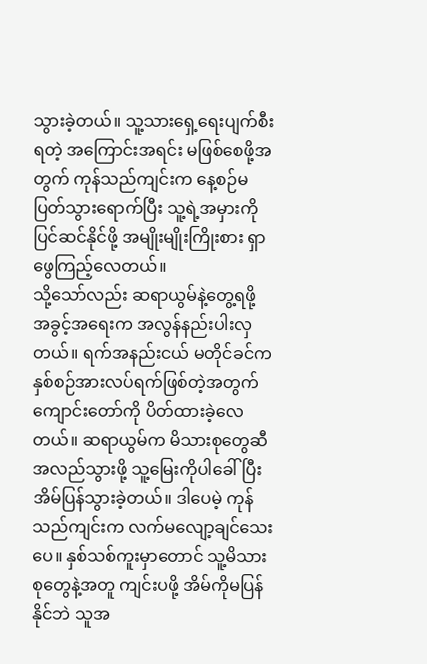သွားခဲ့တယ်။ သူ့သားရှေ့ရေးပျက်စီးရတဲ့ အကြောင်းအရင်း မဖြစ်စေဖို့အတွက် ကုန်သည်ကျင်းက နေ့စဉ်မပြတ်သွားရောက်ပြီး သူ့ရဲ့အမှားကို ပြင်ဆင်နိုင်ဖို့ အမျိုးမျိုးကြိုးစား ရှာဖွေကြည့်လေတယ်။
သို့သော်လည်း ဆရာယွမ်နဲ့တွေ့ရဖို့ အခွင့်အရေးက အလွန်နည်းပါးလှတယ်။ ရက်အနည်းငယ် မတိုင်ခင်က နှစ်စဉ်အားလပ်ရက်ဖြစ်တဲ့အတွက် ကျောင်းတော်ကို ပိတ်ထားခဲ့လေတယ်။ ဆရာယွမ်က မိသားစုတွေဆီ အလည်သွားဖို့ သူ့မြေးကိုပါခေါ်ပြီး အိမ်ပြန်သွားခဲ့တယ်။ ဒါပေမဲ့ ကုန်သည်ကျင်းက လက်မလျော့ချင်သေးပေ။ နှစ်သစ်ကူးမှာတောင် သူ့မိသားစုတွေနဲ့အတူ ကျင်းပဖို့ အိမ်ကိုမပြန်နိုင်ဘဲ သူအ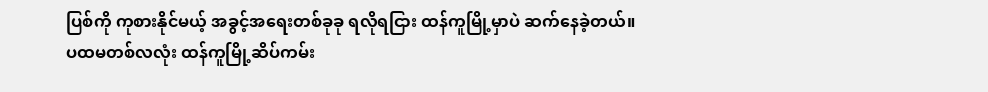ပြစ်ကို ကုစားနိုင်မယ့် အခွင့်အရေးတစ်ခုခု ရလိုရငြား ထန်ကူမြို့မှာပဲ ဆက်နေခဲ့တယ်။
ပထမတစ်လလုံး ထန်ကူမြို့ဆိပ်ကမ်း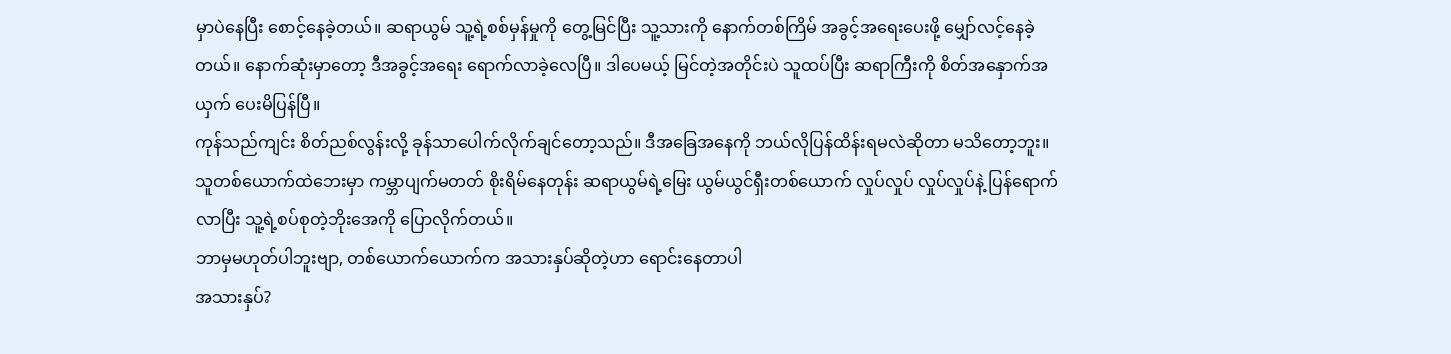မှာပဲနေပြီး စောင့်နေခဲ့တယ်။ ဆရာယွမ် သူ့ရဲ့စစ်မှန်မှုကို တွေ့မြင်ပြီး သူ့သားကို နောက်တစ်ကြိမ် အခွင့်အရေးပေးဖို့ မျှော်လင့်နေခဲ့တယ်။ နောက်ဆုံးမှာတော့ ဒီအခွင့်အရေး ရောက်လာခဲ့လေပြီ။ ဒါပေမယ့် မြင်တဲ့အတိုင်းပဲ သူထပ်ပြီး ဆရာကြီးကို စိတ်အနှောက်အယှက် ပေးမိပြန်ပြီ။
ကုန်သည်ကျင်း စိတ်ညစ်လွန်းလို့ ခုန်သာပေါက်လိုက်ချင်တော့သည်။ ဒီအခြေအနေကို ဘယ်လိုပြန်ထိန်းရမလဲဆိုတာ မသိတော့ဘူး။ သူတစ်ယောက်ထဲဘေးမှာ ကမ္ဘာပျက်မတတ် စိုးရိမ်နေတုန်း ဆရာယွမ်ရဲ့မြေး ယွမ်ယွင်ရှီးတစ်ယောက် လှုပ်လှုပ် လှုပ်လှုပ်နဲ့ ပြန်ရောက်လာပြီး သူ့ရဲ့စပ်စုတဲ့ဘိုးအေကို ပြောလိုက်တယ်။
ဘာမှမဟုတ်ပါဘူးဗျာ, တစ်ယောက်ယောက်က အသားနှပ်ဆိုတဲ့ဟာ ရောင်းနေတာပါ
အသားနှပ်?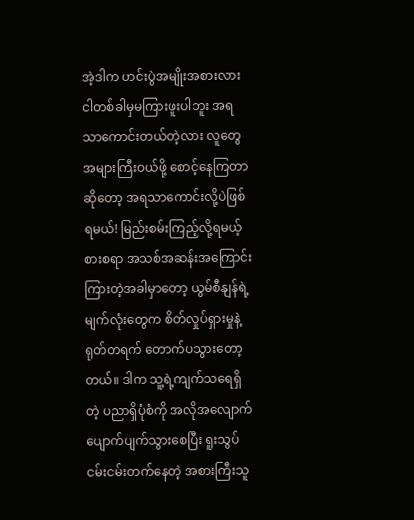အဲ့ဒါက ဟင်းပွဲအမျိုးအစားလား ငါတစ်ခါမှမကြားဖူးပါဘူး အရသာကောင်းတယ်တဲ့လား လူတွေအများကြီးဝယ်ဖို့ စောင့်နေကြတာဆိုတော့ အရသာကောင်းလို့ပဲဖြစ်ရမယ်! မြည်းစမ်းကြည့်လို့ရမယ့် စားစရာ အသစ်အဆန်းအကြောင်း ကြားတဲ့အခါမှာတော့ ယွမ်စီနျန်ရဲ့ မျက်လုံးတွေက စိတ်လှုပ်ရှားမှုနဲ့ ရုတ်တရက် တောက်ပသွားတော့တယ်။ ဒါက သူ့ရဲ့ကျက်သရေရှိတဲ့ ပညာရှိပုံစံကို အလိုအလျောက် ပျောက်ပျက်သွားစေပြီး ရူးသွပ်ငမ်းငမ်းတက်နေတဲ့ အစားကြီးသူ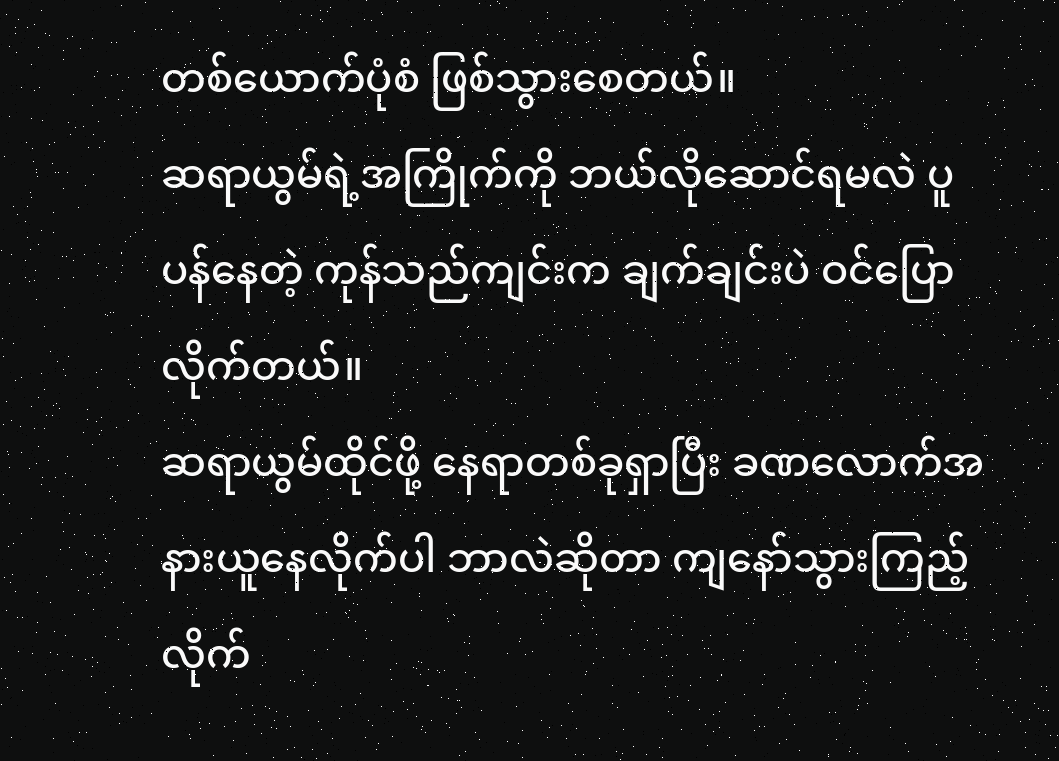တစ်ယောက်ပုံစံ ဖြစ်သွားစေတယ်။
ဆရာယွမ်ရဲ့အကြိုက်ကို ဘယ်လိုဆောင်ရမလဲ ပူပန်နေတဲ့ ကုန်သည်ကျင်းက ချက်ချင်းပဲ ဝင်ပြောလိုက်တယ်။
ဆရာယွမ်ထိုင်ဖို့ နေရာတစ်ခုရှာပြီး ခဏလောက်အနားယူနေလိုက်ပါ ဘာလဲဆိုတာ ကျနော်သွားကြည့်လိုက်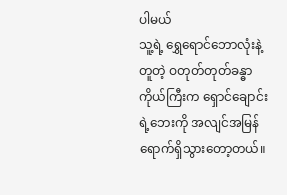ပါမယ်
သူ့ရဲ့ ရွှေရောင်ဘောလုံးနဲ့တူတဲ့ ဝတုတ်တုတ်ခန္ဓာကိုယ်ကြီးက ရှောင်ချောင်းရဲ့ဘေးကို အလျင်အမြန် ရောက်ရှိသွားတော့တယ်။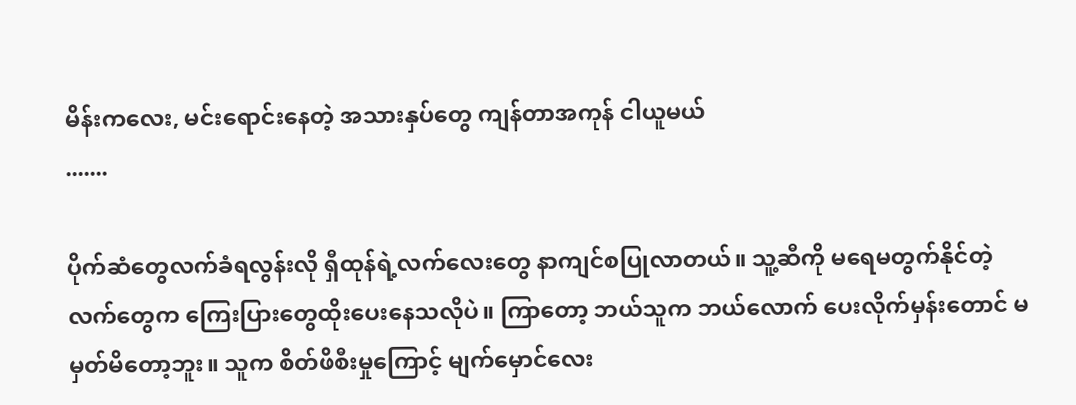မိန်းကလေး, မင်းရောင်းနေတဲ့ အသားနှပ်တွေ ကျန်တာအကုန် ငါယူမယ်
.......

ပိုက်ဆံတွေလက်ခံရလွန်းလို ရှီထုန်ရဲ့လက်လေးတွေ နာကျင်စပြုလာတယ်။ သူ့ဆီကို မရေမတွက်နိုင်တဲ့ လက်တွေက ကြေးပြားတွေထိုးပေးနေသလိုပဲ။ ကြာတော့ ဘယ်သူက ဘယ်လောက် ပေးလိုက်မှန်းတောင် မမှတ်မိတော့ဘူး။ သူက စိတ်ဖိစီးမှုကြောင့် မျက်မှောင်လေး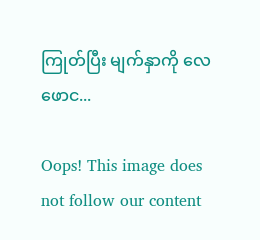ကြုတ်ပြီး မျက်နှာကို လေဖောင...

Oops! This image does not follow our content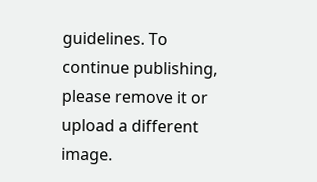guidelines. To continue publishing, please remove it or upload a different image.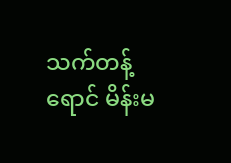သက်တန့်ရောင် မိန်းမ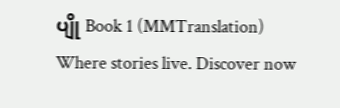ပျို Book 1 (MMTranslation) Where stories live. Discover now